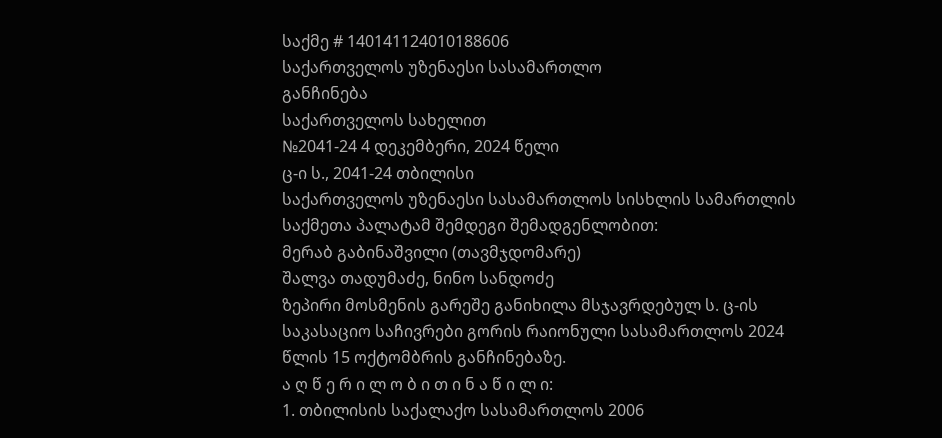საქმე # 140141124010188606
საქართველოს უზენაესი სასამართლო
განჩინება
საქართველოს სახელით
№2041-24 4 დეკემბერი, 2024 წელი
ც-ი ს., 2041-24 თბილისი
საქართველოს უზენაესი სასამართლოს სისხლის სამართლის საქმეთა პალატამ შემდეგი შემადგენლობით:
მერაბ გაბინაშვილი (თავმჯდომარე)
შალვა თადუმაძე, ნინო სანდოძე
ზეპირი მოსმენის გარეშე განიხილა მსჯავრდებულ ს. ც-ის საკასაციო საჩივრები გორის რაიონული სასამართლოს 2024 წლის 15 ოქტომბრის განჩინებაზე.
ა ღ წ ე რ ი ლ ო ბ ი თ ი ნ ა წ ი ლ ი:
1. თბილისის საქალაქო სასამართლოს 2006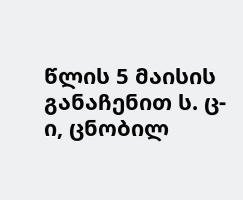წლის 5 მაისის განაჩენით ს. ც-ი, ცნობილ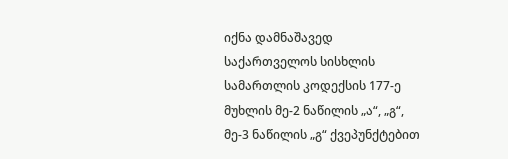იქნა დამნაშავედ საქართველოს სისხლის სამართლის კოდექსის 177-ე მუხლის მე-2 ნაწილის „ა“, „გ“, მე-3 ნაწილის „გ“ ქვეპუნქტებით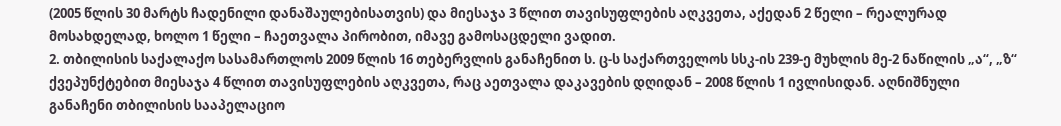(2005 წლის 30 მარტს ჩადენილი დანაშაულებისათვის) და მიესაჯა 3 წლით თავისუფლების აღკვეთა, აქედან 2 წელი – რეალურად მოსახდელად, ხოლო 1 წელი – ჩაეთვალა პირობით, იმავე გამოსაცდელი ვადით.
2. თბილისის საქალაქო სასამართლოს 2009 წლის 16 თებერვლის განაჩენით ს. ც-ს საქართველოს სსკ-ის 239-ე მუხლის მე-2 ნაწილის „ა“, „ზ“ ქვეპუნქტებით მიესაჯა 4 წლით თავისუფლების აღკვეთა, რაც აეთვალა დაკავების დღიდან – 2008 წლის 1 ივლისიდან. აღნიშნული განაჩენი თბილისის სააპელაციო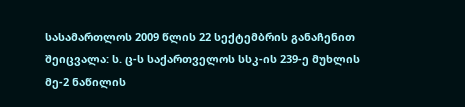სასამართლოს 2009 წლის 22 სექტემბრის განაჩენით შეიცვალა: ს. ც-ს საქართველოს სსკ-ის 239-ე მუხლის მე-2 ნაწილის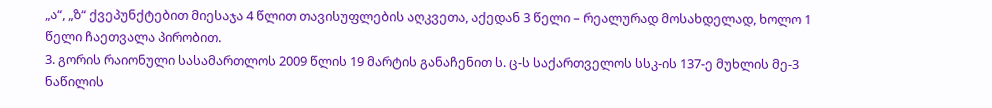„ა“, „ზ“ ქვეპუნქტებით მიესაჯა 4 წლით თავისუფლების აღკვეთა, აქედან 3 წელი – რეალურად მოსახდელად, ხოლო 1 წელი ჩაეთვალა პირობით.
3. გორის რაიონული სასამართლოს 2009 წლის 19 მარტის განაჩენით ს. ც-ს საქართველოს სსკ-ის 137-ე მუხლის მე-3 ნაწილის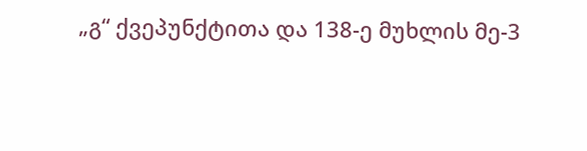„გ“ ქვეპუნქტითა და 138-ე მუხლის მე-3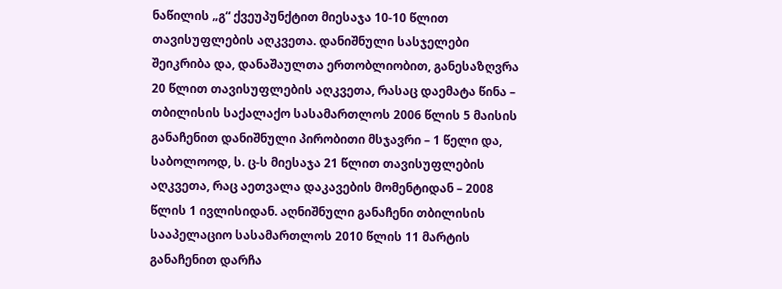ნაწილის „გ“ ქვეუპუნქტით მიესაჯა 10-10 წლით თავისუფლების აღკვეთა. დანიშნული სასჯელები შეიკრიბა და, დანაშაულთა ერთობლიობით, განესაზღვრა 20 წლით თავისუფლების აღკვეთა, რასაც დაემატა წინა – თბილისის საქალაქო სასამართლოს 2006 წლის 5 მაისის განაჩენით დანიშნული პირობითი მსჯავრი – 1 წელი და, საბოლოოდ, ს. ც-ს მიესაჯა 21 წლით თავისუფლების აღკვეთა, რაც აეთვალა დაკავების მომენტიდან – 2008 წლის 1 ივლისიდან. აღნიშნული განაჩენი თბილისის სააპელაციო სასამართლოს 2010 წლის 11 მარტის განაჩენით დარჩა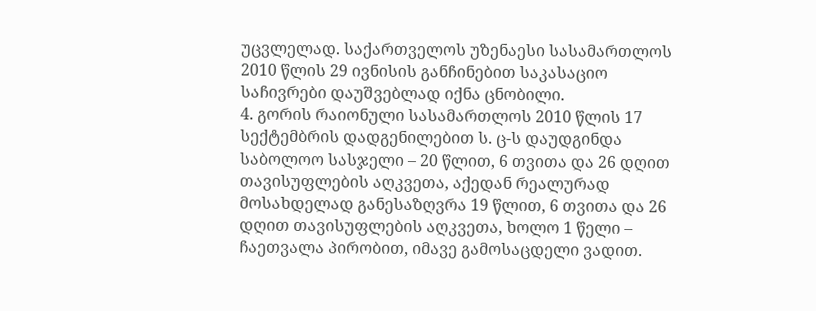უცვლელად. საქართველოს უზენაესი სასამართლოს 2010 წლის 29 ივნისის განჩინებით საკასაციო საჩივრები დაუშვებლად იქნა ცნობილი.
4. გორის რაიონული სასამართლოს 2010 წლის 17 სექტემბრის დადგენილებით ს. ც-ს დაუდგინდა საბოლოო სასჯელი – 20 წლით, 6 თვითა და 26 დღით თავისუფლების აღკვეთა, აქედან რეალურად მოსახდელად განესაზღვრა 19 წლით, 6 თვითა და 26 დღით თავისუფლების აღკვეთა, ხოლო 1 წელი – ჩაეთვალა პირობით, იმავე გამოსაცდელი ვადით.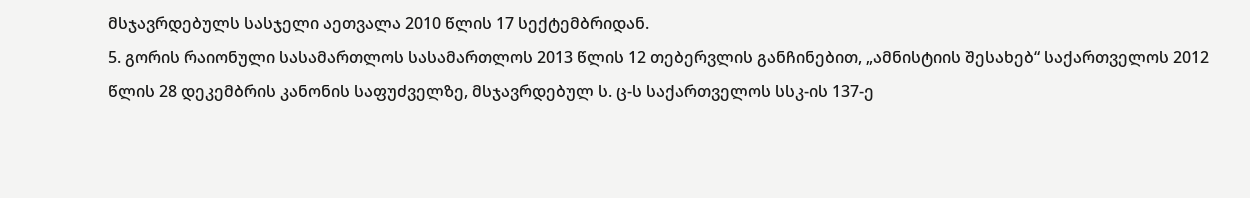მსჯავრდებულს სასჯელი აეთვალა 2010 წლის 17 სექტემბრიდან.
5. გორის რაიონული სასამართლოს სასამართლოს 2013 წლის 12 თებერვლის განჩინებით, „ამნისტიის შესახებ“ საქართველოს 2012 წლის 28 დეკემბრის კანონის საფუძველზე, მსჯავრდებულ ს. ც-ს საქართველოს სსკ-ის 137-ე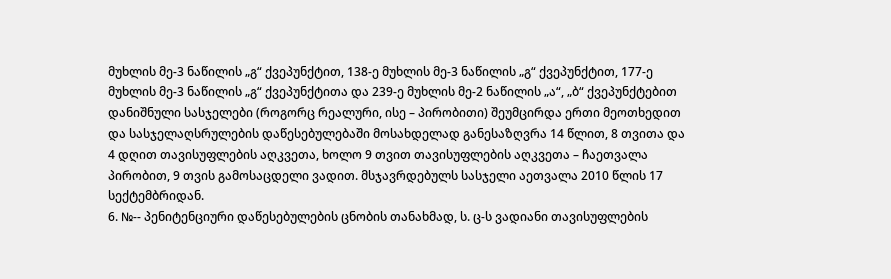მუხლის მე-3 ნაწილის „გ“ ქვეპუნქტით, 138-ე მუხლის მე-3 ნაწილის „გ“ ქვეპუნქტით, 177-ე მუხლის მე-3 ნაწილის „გ“ ქვეპუნქტითა და 239-ე მუხლის მე-2 ნაწილის „ა“, „ბ“ ქვეპუნქტებით დანიშნული სასჯელები (როგორც რეალური, ისე – პირობითი) შეუმცირდა ერთი მეოთხედით და სასჯელაღსრულების დაწესებულებაში მოსახდელად განესაზღვრა 14 წლით, 8 თვითა და 4 დღით თავისუფლების აღკვეთა, ხოლო 9 თვით თავისუფლების აღკვეთა – ჩაეთვალა პირობით, 9 თვის გამოსაცდელი ვადით. მსჯავრდებულს სასჯელი აეთვალა 2010 წლის 17 სექტემბრიდან.
6. №-- პენიტენციური დაწესებულების ცნობის თანახმად, ს. ც-ს ვადიანი თავისუფლების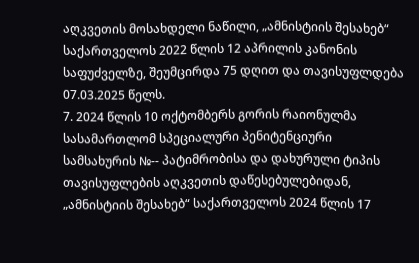აღკვეთის მოსახდელი ნაწილი, „ამნისტიის შესახებ“ საქართველოს 2022 წლის 12 აპრილის კანონის საფუძველზე, შეუმცირდა 75 დღით და თავისუფლდება 07.03.2025 წელს.
7. 2024 წლის 10 ოქტომბერს გორის რაიონულმა სასამართლომ სპეციალური პენიტენციური სამსახურის №-- პატიმრობისა და დახურული ტიპის თავისუფლების აღკვეთის დაწესებულებიდან, „ამნისტიის შესახებ“ საქართველოს 2024 წლის 17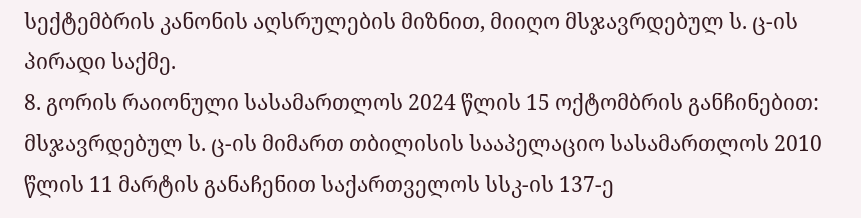სექტემბრის კანონის აღსრულების მიზნით, მიიღო მსჯავრდებულ ს. ც-ის პირადი საქმე.
8. გორის რაიონული სასამართლოს 2024 წლის 15 ოქტომბრის განჩინებით:
მსჯავრდებულ ს. ც-ის მიმართ თბილისის სააპელაციო სასამართლოს 2010 წლის 11 მარტის განაჩენით საქართველოს სსკ-ის 137-ე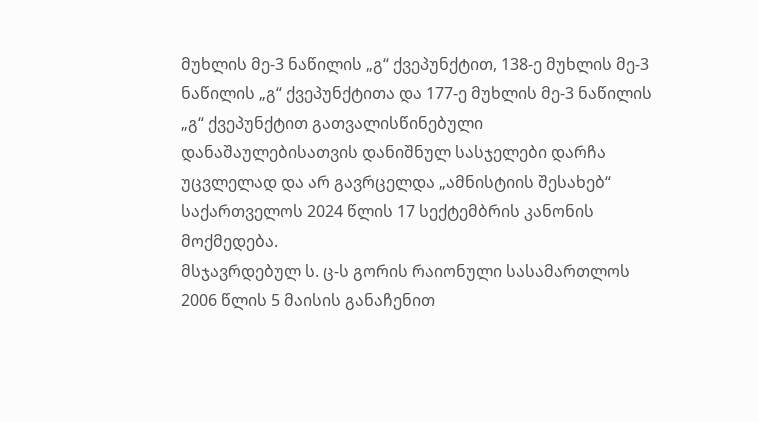მუხლის მე-3 ნაწილის „გ“ ქვეპუნქტით, 138-ე მუხლის მე-3 ნაწილის „გ“ ქვეპუნქტითა და 177-ე მუხლის მე-3 ნაწილის „გ“ ქვეპუნქტით გათვალისწინებული დანაშაულებისათვის დანიშნულ სასჯელები დარჩა უცვლელად და არ გავრცელდა „ამნისტიის შესახებ“ საქართველოს 2024 წლის 17 სექტემბრის კანონის მოქმედება.
მსჯავრდებულ ს. ც-ს გორის რაიონული სასამართლოს 2006 წლის 5 მაისის განაჩენით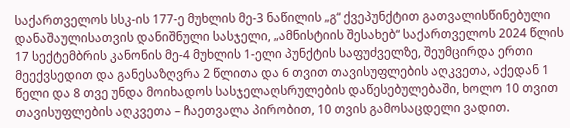საქართველოს სსკ-ის 177-ე მუხლის მე-3 ნაწილის „გ“ ქვეპუნქტით გათვალისწინებული დანაშაულისათვის დანიშნული სასჯელი, „ამნისტიის შესახებ“ საქართველოს 2024 წლის 17 სექტემბრის კანონის მე-4 მუხლის 1-ელი პუნქტის საფუძველზე, შეუმცირდა ერთი მეექვსედით და განესაზღვრა 2 წლითა და 6 თვით თავისუფლების აღკვეთა, აქედან 1 წელი და 8 თვე უნდა მოიხადოს სასჯელაღსრულების დაწესებულებაში, ხოლო 10 თვით თავისუფლების აღკვეთა – ჩაეთვალა პირობით, 10 თვის გამოსაცდელი ვადით.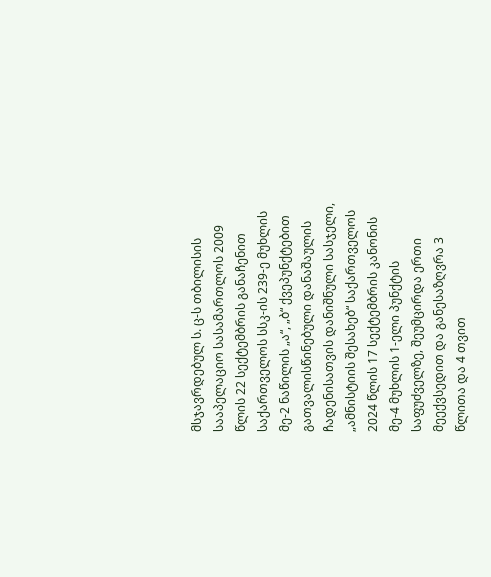მსჯავრდებულ ს. ც-ს თბილისის სააპელაციო სასამართლოს 2009 წლის 22 სექტემბრის განაჩენით საქართველოს სსკ-ის 239-ე მუხლის მე-2 ნაწილის „ა“, „ბ“ ქვეპუნქტებით გათვალისწინებული დანაშაულის ჩადენისათვის დანიშნული სასჯელი, „ამნისტიის შესახებ“ საქართველოს 2024 წლის 17 სექტემბრის კანონის მე-4 მუხლის 1-ელი პუნქტის საფუძველზე, შეუმცირდა ერთი მეექვსედით და განესაზღვრა 3 წლითა და 4 თვით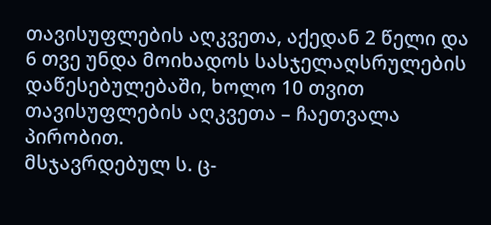თავისუფლების აღკვეთა, აქედან 2 წელი და 6 თვე უნდა მოიხადოს სასჯელაღსრულების დაწესებულებაში, ხოლო 10 თვით თავისუფლების აღკვეთა – ჩაეთვალა პირობით.
მსჯავრდებულ ს. ც-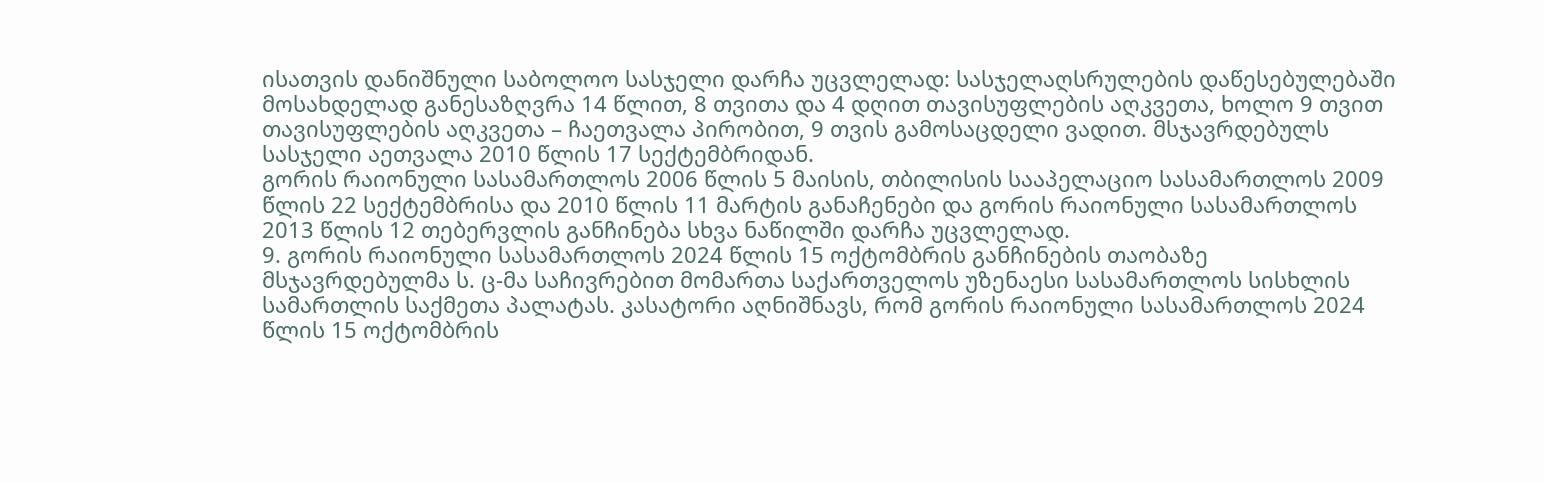ისათვის დანიშნული საბოლოო სასჯელი დარჩა უცვლელად: სასჯელაღსრულების დაწესებულებაში მოსახდელად განესაზღვრა 14 წლით, 8 თვითა და 4 დღით თავისუფლების აღკვეთა, ხოლო 9 თვით თავისუფლების აღკვეთა – ჩაეთვალა პირობით, 9 თვის გამოსაცდელი ვადით. მსჯავრდებულს სასჯელი აეთვალა 2010 წლის 17 სექტემბრიდან.
გორის რაიონული სასამართლოს 2006 წლის 5 მაისის, თბილისის სააპელაციო სასამართლოს 2009 წლის 22 სექტემბრისა და 2010 წლის 11 მარტის განაჩენები და გორის რაიონული სასამართლოს 2013 წლის 12 თებერვლის განჩინება სხვა ნაწილში დარჩა უცვლელად.
9. გორის რაიონული სასამართლოს 2024 წლის 15 ოქტომბრის განჩინების თაობაზე მსჯავრდებულმა ს. ც-მა საჩივრებით მომართა საქართველოს უზენაესი სასამართლოს სისხლის სამართლის საქმეთა პალატას. კასატორი აღნიშნავს, რომ გორის რაიონული სასამართლოს 2024 წლის 15 ოქტომბრის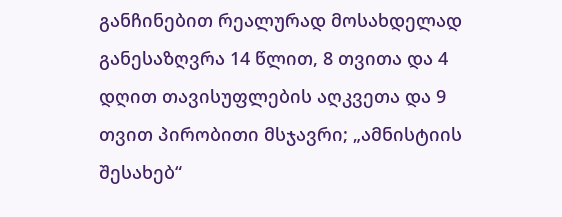განჩინებით რეალურად მოსახდელად განესაზღვრა 14 წლით, 8 თვითა და 4 დღით თავისუფლების აღკვეთა და 9 თვით პირობითი მსჯავრი; „ამნისტიის შესახებ“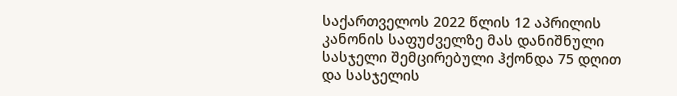საქართველოს 2022 წლის 12 აპრილის კანონის საფუძველზე მას დანიშნული სასჯელი შემცირებული ჰქონდა 75 დღით და სასჯელის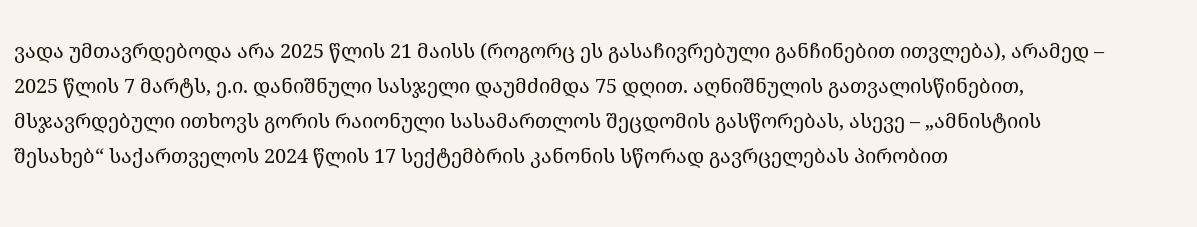ვადა უმთავრდებოდა არა 2025 წლის 21 მაისს (როგორც ეს გასაჩივრებული განჩინებით ითვლება), არამედ – 2025 წლის 7 მარტს, ე.ი. დანიშნული სასჯელი დაუმძიმდა 75 დღით. აღნიშნულის გათვალისწინებით, მსჯავრდებული ითხოვს გორის რაიონული სასამართლოს შეცდომის გასწორებას, ასევე – „ამნისტიის შესახებ“ საქართველოს 2024 წლის 17 სექტემბრის კანონის სწორად გავრცელებას პირობით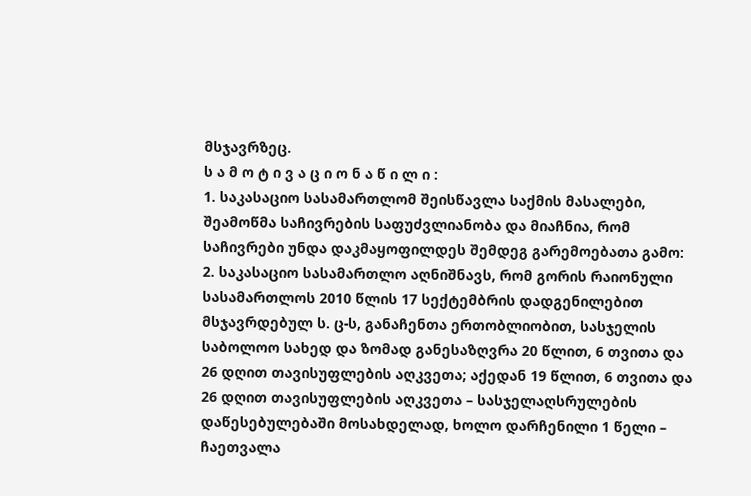მსჯავრზეც.
ს ა მ ო ტ ი ვ ა ც ი ო ნ ა წ ი ლ ი :
1. საკასაციო სასამართლომ შეისწავლა საქმის მასალები, შეამოწმა საჩივრების საფუძვლიანობა და მიაჩნია, რომ საჩივრები უნდა დაკმაყოფილდეს შემდეგ გარემოებათა გამო:
2. საკასაციო სასამართლო აღნიშნავს, რომ გორის რაიონული სასამართლოს 2010 წლის 17 სექტემბრის დადგენილებით მსჯავრდებულ ს. ც-ს, განაჩენთა ერთობლიობით, სასჯელის საბოლოო სახედ და ზომად განესაზღვრა 20 წლით, 6 თვითა და 26 დღით თავისუფლების აღკვეთა; აქედან 19 წლით, 6 თვითა და 26 დღით თავისუფლების აღკვეთა – სასჯელაღსრულების დაწესებულებაში მოსახდელად, ხოლო დარჩენილი 1 წელი – ჩაეთვალა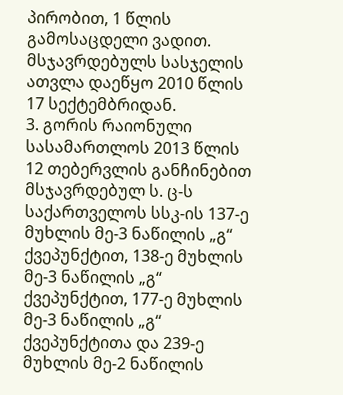პირობით, 1 წლის გამოსაცდელი ვადით. მსჯავრდებულს სასჯელის ათვლა დაეწყო 2010 წლის 17 სექტემბრიდან.
3. გორის რაიონული სასამართლოს 2013 წლის 12 თებერვლის განჩინებით მსჯავრდებულ ს. ც-ს საქართველოს სსკ-ის 137-ე მუხლის მე-3 ნაწილის „გ“ ქვეპუნქტით, 138-ე მუხლის მე-3 ნაწილის „გ“ ქვეპუნქტით, 177-ე მუხლის მე-3 ნაწილის „გ“ ქვეპუნქტითა და 239-ე მუხლის მე-2 ნაწილის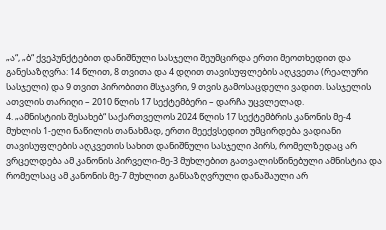„ა“, „ბ“ ქვეპუნქტებით დანიშნული სასჯელი შეუმცირდა ერთი მეოთხედით და განესაზღვრა: 14 წლით, 8 თვითა და 4 დღით თავისუფლების აღკვეთა (რეალური სასჯელი) და 9 თვით პირობითი მსჯავრი, 9 თვის გამოსაცდელი ვადით. სასჯელის ათვლის თარიღი – 2010 წლის 17 სექტემბერი – დარჩა უცვლელად.
4. „ამნისტიის შესახებ“ საქართველოს 2024 წლის 17 სექტემბრის კანონის მე-4 მუხლის 1-ელი ნაწილის თანახმად, ერთი მეექვსედით უმცირდება ვადიანი თავისუფლების აღკვეთის სახით დანიშნული სასჯელი პირს, რომელზედაც არ ვრცელდება ამ კანონის პირველი-მე-3 მუხლებით გათვალისწინებული ამნისტია და რომელსაც ამ კანონის მე-7 მუხლით განსაზღვრული დანაშაული არ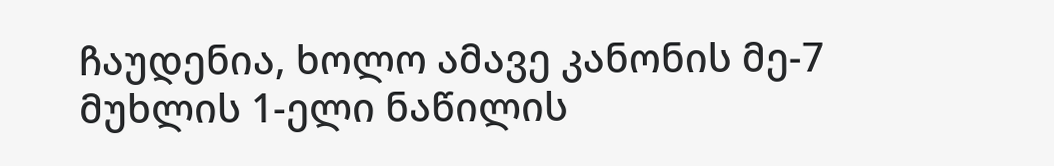ჩაუდენია, ხოლო ამავე კანონის მე-7 მუხლის 1-ელი ნაწილის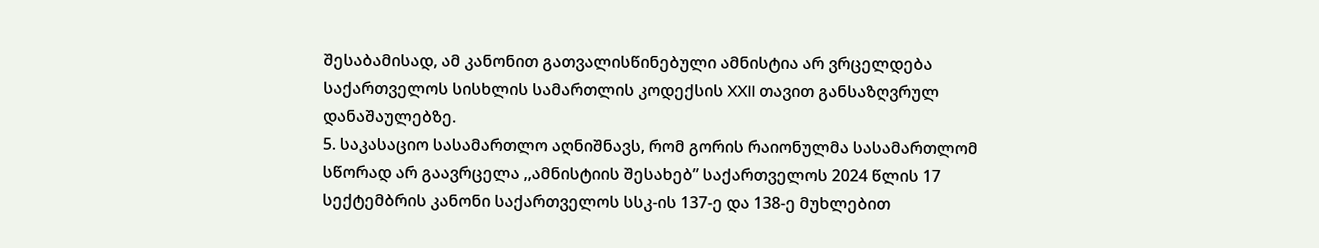შესაბამისად, ამ კანონით გათვალისწინებული ამნისტია არ ვრცელდება საქართველოს სისხლის სამართლის კოდექსის XXII თავით განსაზღვრულ დანაშაულებზე.
5. საკასაციო სასამართლო აღნიშნავს, რომ გორის რაიონულმა სასამართლომ სწორად არ გაავრცელა ,,ამნისტიის შესახებ” საქართველოს 2024 წლის 17 სექტემბრის კანონი საქართველოს სსკ-ის 137-ე და 138-ე მუხლებით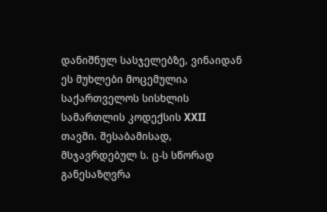დანიშნულ სასჯელებზე, ვინაიდან ეს მუხლები მოცემულია საქართველოს სისხლის სამართლის კოდექსის XXII თავში. შესაბამისად, მსჯავრდებულ ს. ც-ს სწორად განესაზღვრა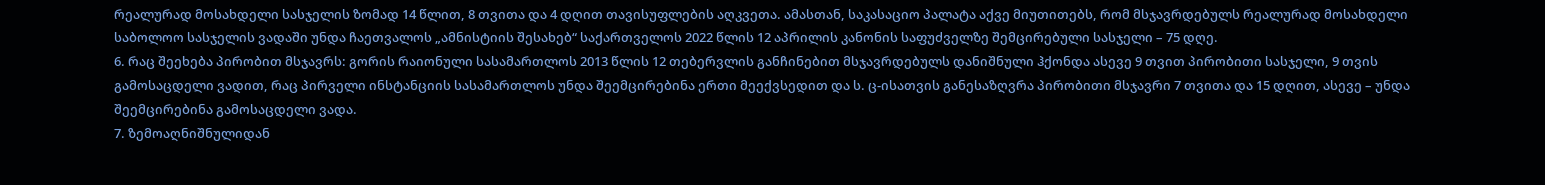რეალურად მოსახდელი სასჯელის ზომად 14 წლით, 8 თვითა და 4 დღით თავისუფლების აღკვეთა. ამასთან, საკასაციო პალატა აქვე მიუთითებს, რომ მსჯავრდებულს რეალურად მოსახდელი საბოლოო სასჯელის ვადაში უნდა ჩაეთვალოს „ამნისტიის შესახებ“ საქართველოს 2022 წლის 12 აპრილის კანონის საფუძველზე შემცირებული სასჯელი – 75 დღე.
6. რაც შეეხება პირობით მსჯავრს: გორის რაიონული სასამართლოს 2013 წლის 12 თებერვლის განჩინებით მსჯავრდებულს დანიშნული ჰქონდა ასევე 9 თვით პირობითი სასჯელი, 9 თვის გამოსაცდელი ვადით, რაც პირველი ინსტანციის სასამართლოს უნდა შეემცირებინა ერთი მეექვსედით და ს. ც-ისათვის განესაზღვრა პირობითი მსჯავრი 7 თვითა და 15 დღით, ასევე – უნდა შეემცირებინა გამოსაცდელი ვადა.
7. ზემოაღნიშნულიდან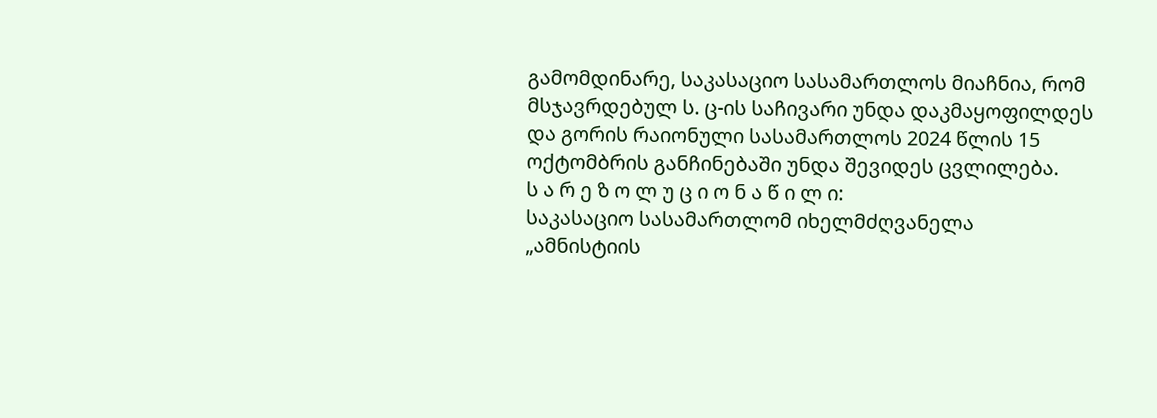გამომდინარე, საკასაციო სასამართლოს მიაჩნია, რომ მსჯავრდებულ ს. ც-ის საჩივარი უნდა დაკმაყოფილდეს და გორის რაიონული სასამართლოს 2024 წლის 15 ოქტომბრის განჩინებაში უნდა შევიდეს ცვლილება.
ს ა რ ე ზ ო ლ უ ც ი ო ნ ა წ ი ლ ი:
საკასაციო სასამართლომ იხელმძღვანელა „ამნისტიის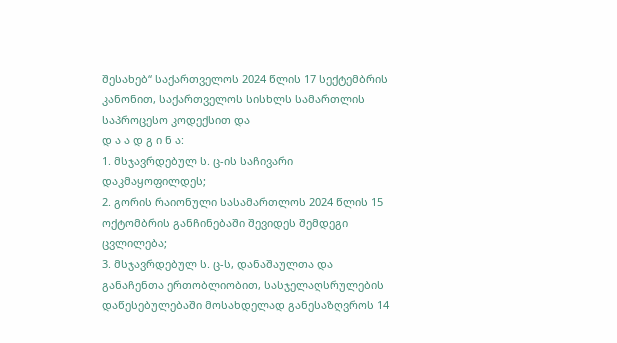შესახებ“ საქართველოს 2024 წლის 17 სექტემბრის კანონით, საქართველოს სისხლს სამართლის საპროცესო კოდექსით და
დ ა ა დ გ ი ნ ა:
1. მსჯავრდებულ ს. ც-ის საჩივარი დაკმაყოფილდეს;
2. გორის რაიონული სასამართლოს 2024 წლის 15 ოქტომბრის განჩინებაში შევიდეს შემდეგი ცვლილება;
3. მსჯავრდებულ ს. ც-ს, დანაშაულთა და განაჩენთა ერთობლიობით, სასჯელაღსრულების დაწესებულებაში მოსახდელად განესაზღვროს 14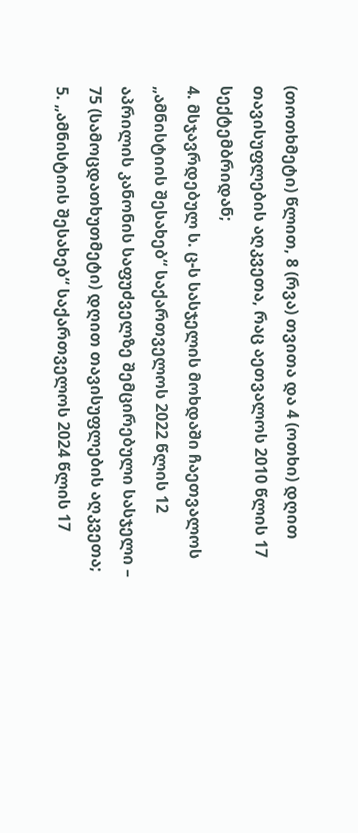(თოთხმეტი) წლით, 8 (რვა) თვითა და 4 (ოთხი) დღით თავისუფლების აღკვეთა, რაც აეთვალოს 2010 წლის 17 სექტემბრიდან;
4. მსჯავრდებულ ს. ც-ს სასჯელის მოხდაში ჩაეთვალოს „ამნისტიის შესახებ“ საქართველოს 2022 წლის 12 აპრილის კანონის საფუძველზე შემცირებული სასჯელი – 75 (სამოცდათხუთმეტი) დღით თავისუფლების აღკვეთა;
5. „ამნისტიის შესახებ“ საქართველოს 2024 წლის 17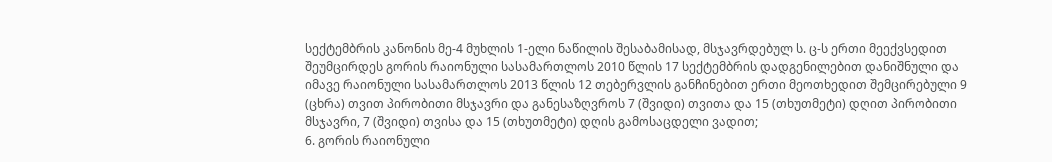სექტემბრის კანონის მე-4 მუხლის 1-ელი ნაწილის შესაბამისად, მსჯავრდებულ ს. ც-ს ერთი მეექვსედით შეუმცირდეს გორის რაიონული სასამართლოს 2010 წლის 17 სექტემბრის დადგენილებით დანიშნული და იმავე რაიონული სასამართლოს 2013 წლის 12 თებერვლის განჩინებით ერთი მეოთხედით შემცირებული 9 (ცხრა) თვით პირობითი მსჯავრი და განესაზღვროს 7 (შვიდი) თვითა და 15 (თხუთმეტი) დღით პირობითი მსჯავრი, 7 (შვიდი) თვისა და 15 (თხუთმეტი) დღის გამოსაცდელი ვადით;
6. გორის რაიონული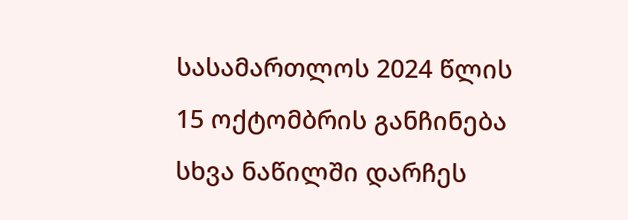სასამართლოს 2024 წლის 15 ოქტომბრის განჩინება სხვა ნაწილში დარჩეს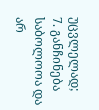უცვლელად;
7. განჩინება საბოლოოა და არ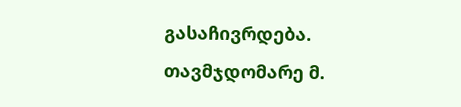გასაჩივრდება.
თავმჯდომარე მ.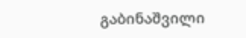გაბინაშვილი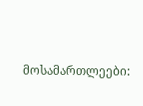მოსამართლეები: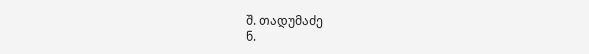შ. თადუმაძე
ნ.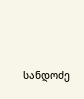სანდოძე